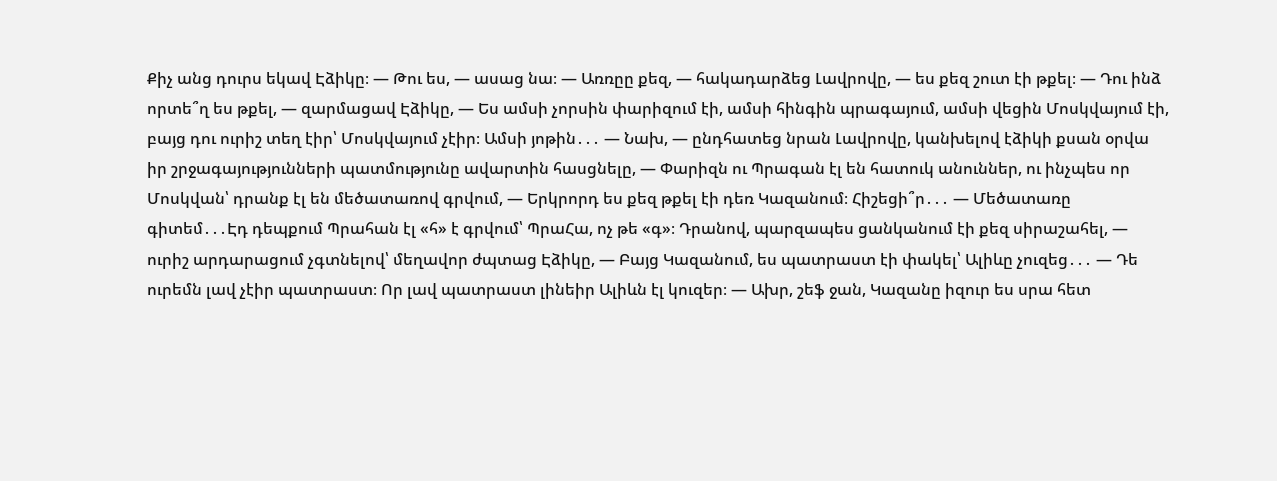Քիչ անց դուրս եկավ Էձիկը։ — Թու ես, — ասաց նա։ — Առռըը քեզ, — հակադարձեց Լավրովը, — ես քեզ շուտ էի թքել։ — Դու ինձ որտե՞ղ ես թքել, — զարմացավ Էձիկը, — Ես ամսի չորսին փարիզում էի, ամսի հինգին պրագայում, ամսի վեցին Մոսկվայում էի, բայց դու ուրիշ տեղ էիր՝ Մոսկվայում չէիր։ Ամսի յոթին․․․ — Նախ, — ընդհատեց նրան Լավրովը, կանխելով էձիկի քսան օրվա իր շրջագայությունների պատմությունը ավարտին հասցնելը, — Փարիզն ու Պրագան էլ են հատուկ անուններ, ու ինչպես որ Մոսկվան՝ դրանք էլ են մեծատառով գրվում, — Երկրորդ ես քեզ թքել էի դեռ Կազանում։ Հիշեցի՞ր․․․ — Մեծատառը գիտեմ․․․Էդ դեպքում Պրահան էլ «հ» է գրվում՝ ՊրաՀա, ոչ թե «գ»։ Դրանով, պարզապես ցանկանում էի քեզ սիրաշահել, — ուրիշ արդարացում չգտնելով՝ մեղավոր ժպտաց Էձիկը, — Բայց Կազանում, ես պատրաստ էի փակել՝ Ալիևը չուզեց․․․ — Դե ուրեմն լավ չէիր պատրաստ։ Որ լավ պատրաստ լինեիր Ալիևն էլ կուզեր։ — Ախր, շեֆ ջան, Կազանը իզուր ես սրա հետ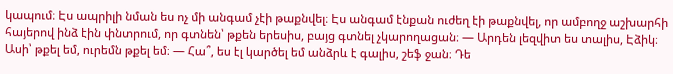կապում։ Էս ապրիլի նման ես ոչ մի անգամ չէի թաքնվել։ Էս անգամ էնքան ուժեղ էի թաքնվել, որ ամբողջ աշխարհի հայերով ինձ էին փնտրում, որ գտնեն՝ թքեն երեսիս, բայց գտնել չկարողացան։ — Արդեն լեզվիտ ես տալիս, Էձիկ։ Ասի՝ թքել եմ, ուրեմն թքել եմ։ — Հա՞, ես էլ կարծել եմ անձրև է գալիս, շեֆ ջան։ Դե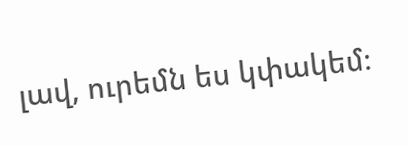լավ, ուրեմն ես կփակեմ։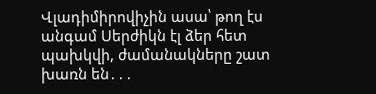Վլադիմիրովիչին ասա՝ թող էս անգամ Սերժիկն էլ ձեր հետ պախկվի, ժամանակները շատ խառն են․․․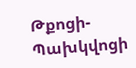Թքոցի-Պախկվոցի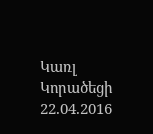Կառլ Կորածեցի
22.04.2016